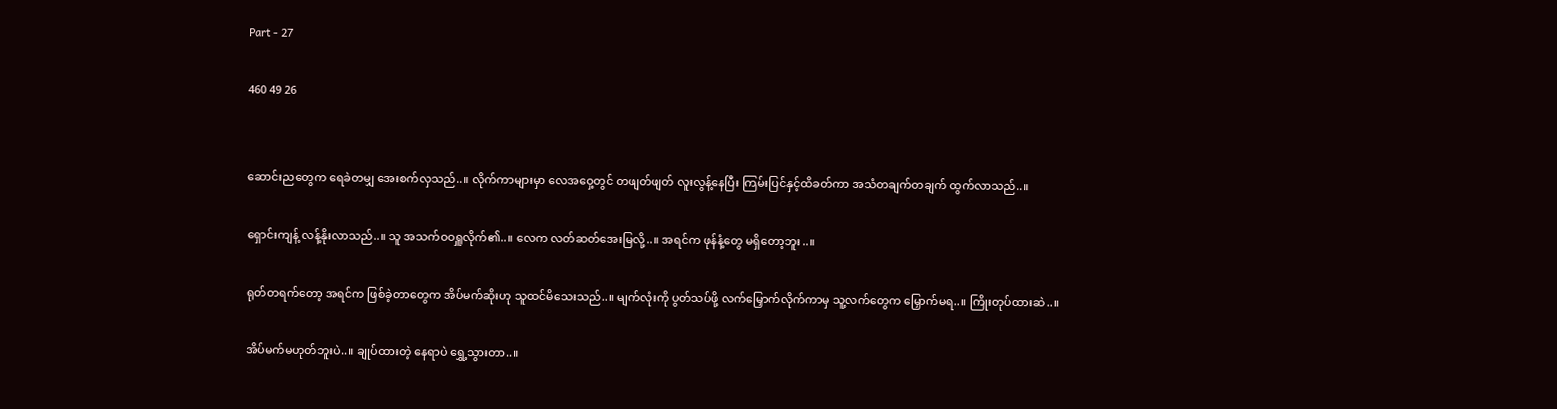Part - 27

460 49 26


ဆောင်းညတွေက ရေခဲတမျှ အေးစက်လှသည်..။ လိုက်ကာများမှာ လေအဝှေ့တွင် တဖျတ်ဖျတ် လူးလွန့်နေပြီး ကြမ်းပြင်နှင့်ထိခတ်ကာ အသံတချက်တချက် ထွက်လာသည်..။

ရှောင်းကျန့် လန့်နိုးလာသည်..။ သူ အသက်ဝဝရှူလိုက်၏..။ လေက လတ်ဆတ်အေးမြလို့..။ အရင်က ဖုန်နံ့တွေ မရှိတော့ဘူး..။

ရုတ်တရက်တော့ အရင်က ဖြစ်ခဲ့တာတွေက အိပ်မက်ဆိုးဟု သူထင်မိသေးသည်..။ မျက်လုံးကို ပွတ်သပ်ဖို့ လက်မြှောက်လိုက်ကာမှ သူ့လက်တွေက မြှောက်မရ..။ ကြိုးတုပ်ထားဆဲ..။

အိပ်မက်မဟုတ်ဘူးပဲ..။ ချုပ်ထားတဲ့ နေရာပဲ ရွှေ့သွားတာ..။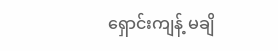ရှောင်းကျန့် မချိ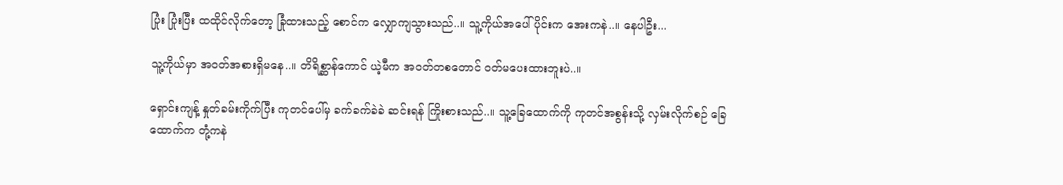ပြုံး ပြုံးပြီး ထထိုင်လိုက်တော့ ‌ခြုံထားသည့် စောင်က လျှောကျသွားသည်..။ သူ့ကိုယ်အပေါ်ပိုင်းက အေးကနဲ..။ နေပါဦး...

သူ့ကိုယ်မှာ အဝတ်အစားရှိမနေ..။ တိရိစ္ဆာန်ကောင် ယဲ့မီက အဝတ်တစတောင် ဝတ်မပေးထားဘူးပဲ..။

ရှောင်းကျန့် နှုတ်ခမ်းကိုက်ပြီး ကုတင်ပေါ်မှ ခက်ခက်ခဲခဲ ဆင်းရန် ကြိုးစားသည်..။ သူ့ခြေထောက်ကို ကုတင်အစွန်းသို့ လှမ်းလိုက်စဉ် ခြေထောက်က တုံ့ကနဲ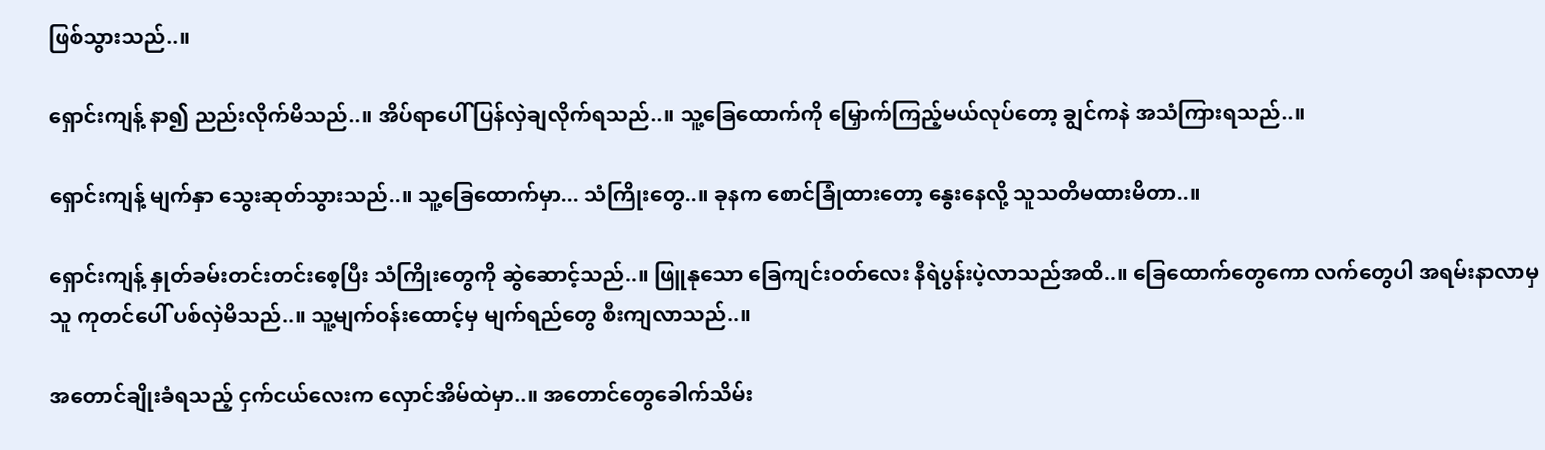ဖြစ်သွားသည်..။

ရှောင်းကျန့် နာ၍ ညည်းလိုက်မိသည်..။ အိပ်ရာပေါ် ပြန်လှဲချလိုက်ရသည်..။ သူ့ခြေထောက်ကို မြှောက်ကြည့်မယ်လုပ်တော့ ချွင်ကနဲ အသံကြားရသည်..။

ရှောင်းကျန့် မျက်နှာ သွေးဆုတ်သွားသည်..။ သူ့ခြေထောက်မှာ... သံကြိုးတွေ..။ ခုနက စောင်ခြုံထားတော့ နွေးနေလို့ သူသတိမထားမိတာ..။

ရှောင်းကျန့် နှုတ်ခမ်းတင်းတင်းစေ့ပြီး သံကြိုးတွေကို ဆွဲဆောင့်သည်..။ ဖြူနုသော ခြေကျင်းဝတ်လေး နီရဲပွန်းပဲ့လာသည်အထိ..။ ခြေထောက်တွေကော လက်တွေပါ အရမ်းနာလာမှ သူ ကုတင်ပေါ် ပစ်လှဲမိသည်..။ သူ့မျက်ဝန်းထောင့်မှ မျက်ရည်တွေ စီးကျလာသည်..။

အတောင်ချိုးခံရသည့် ငှက်ငယ်လေးက လှောင်အိမ်ထဲမှာ..။ အတောင်တွေခေါက်သိမ်း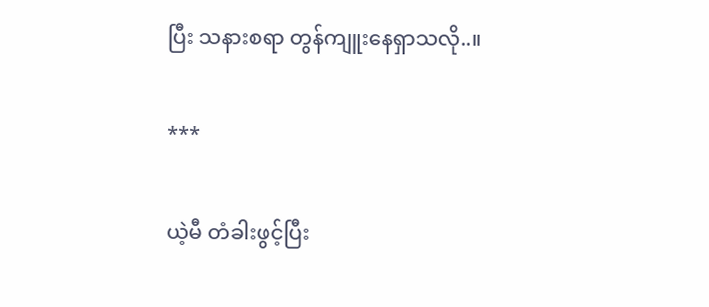ပြီး သနားစရာ တွန်ကျူးနေရှာသလို..။

***

ယဲ့မီ တံခါးဖွင့်ပြီး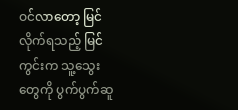ဝင်လာတော့ မြင်လိုက်ရသည့် မြင်ကွင်းက သူ့‌သွေးတွေကို ပွက်ပွက်ဆူ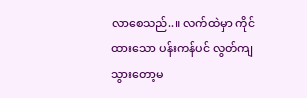လာစေသည်..။ လက်ထဲမှာ ကိုင်ထားသော ပန်းကန်ပင် လွတ်ကျသွားတော့မ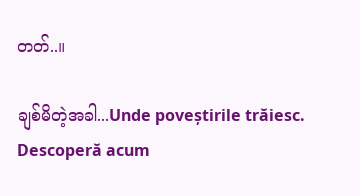တတ်..။

ချစ်မိတဲ့အခါ...Unde poveștirile trăiesc. Descoperă acum